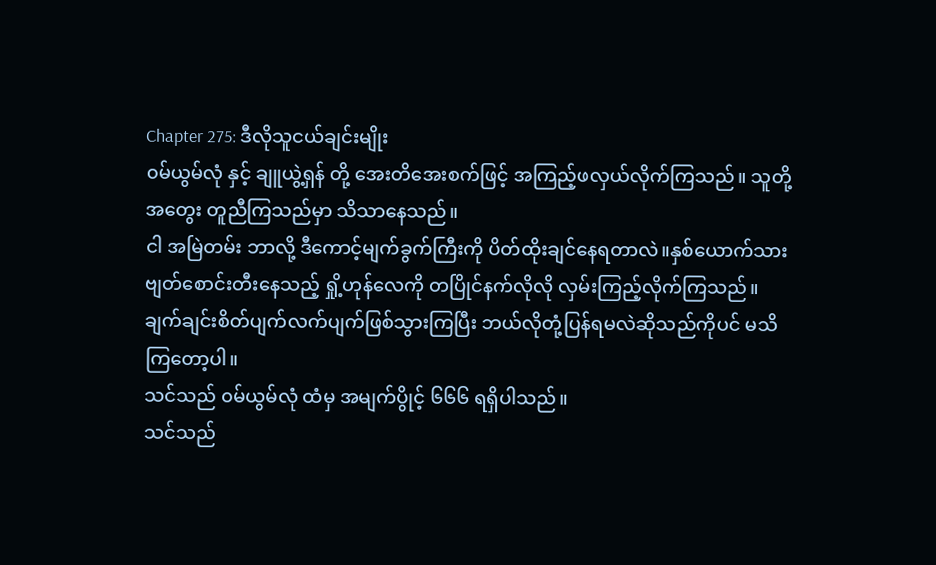Chapter 275: ဒီလိုသူငယ်ချင်းမျိုး
၀မ်ယွမ်လုံ နှင့် ချူယွဲ့ရှန် တို့ အေးတိအေးစက်ဖြင့် အကြည့်ဖလှယ်လိုက်ကြသည်။ သူတို့အတွေး တူညီကြသည်မှာ သိသာနေသည်။
ငါ အမြဲတမ်း ဘာလို့ ဒီကောင့်မျက်ခွက်ကြီးကို ပိတ်ထိုးချင်နေရတာလဲ။နှစ်ယောက်သား ဗျတ်စောင်းတီးနေသည့် ရှို့ဟုန်လေကို တပြိုင်နက်လိုလို လှမ်းကြည့်လိုက်ကြသည်။ ချက်ချင်းစိတ်ပျက်လက်ပျက်ဖြစ်သွားကြပြီး ဘယ်လိုတုံ့ပြန်ရမလဲဆိုသည်ကိုပင် မသိကြတော့ပါ။
သင်သည် ၀မ်ယွမ်လုံ ထံမှ အမျက်ပွိုင့် ၆၆၆ ရရှိပါသည်။
သင်သည်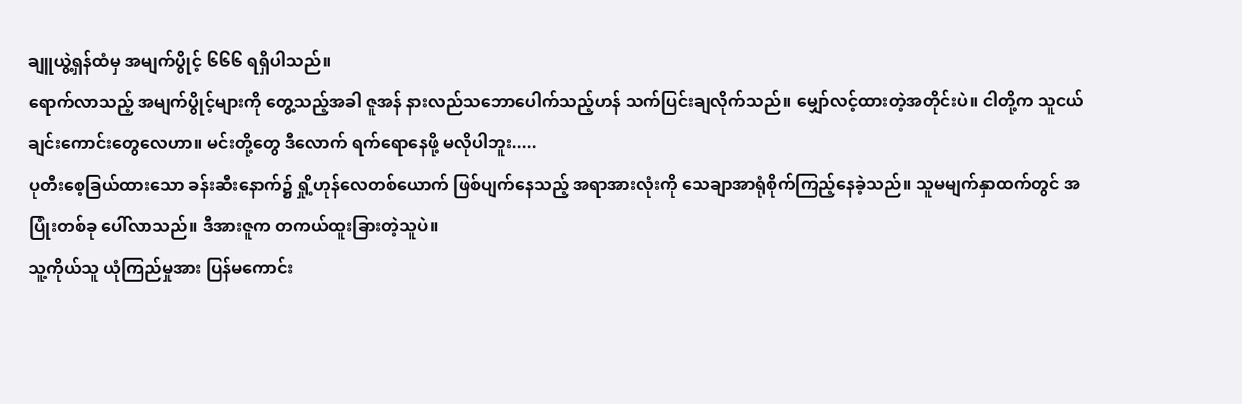ချူယွဲ့ရှန်ထံမှ အမျက်ပွိုင့် ၆၆၆ ရရှိပါသည်။
ရောက်လာသည့် အမျက်ပွိုင့်များကို တွေ့သည့်အခါ ဇူအန် နားလည်သဘောပေါက်သည့်ဟန် သက်ပြင်းချလိုက်သည်။ မျှော်လင့်ထားတဲ့အတိုင်းပဲ။ ငါတို့က သူငယ်ချင်းကောင်းတွေလေဟာ။ မင်းတို့တွေ ဒီလောက် ရက်ရောနေဖို့ မလိုပါဘူး.....
ပုတီးစေ့ခြယ်ထားသော ခန်းဆီးနောက်၌ ရှို့ဟုန်လေတစ်ယောက် ဖြစ်ပျက်နေသည့် အရာအားလုံးကို သေချာအာရုံစိုက်ကြည့်နေခဲ့သည်။ သူမမျက်နှာထက်တွင် အပြုံးတစ်ခု ပေါ်လာသည်။ ဒီအားဇူက တကယ်ထူးခြားတဲ့သူပဲ။
သူ့ကိုယ်သူ ယုံကြည်မှုအား ပြန်မကောင်း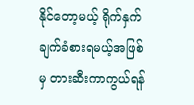နိုင်တော့မယ့် ရိုက်နှက်ချက်ခံစားရမယ့်အဖြစ်မှ တားဆီးကာကွယ်ရန်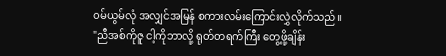၀မ်ယွမ်လုံ အလျှင်အမြန် စကားလမ်းကြောင်းလွှဲလိုက်သည်။ "ညီအစ်ကိုဇူ ငါ့ကိုဘာလို့ ရုတ်တရက်ကြီး တွေ့ဖို့ချိန်း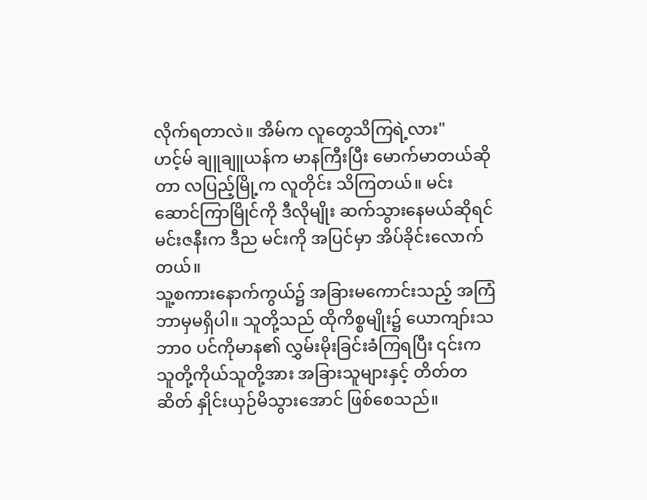လိုက်ရတာလဲ။ အိမ်က လူတွေသိကြရဲ့လား"
ဟင့်မ် ချူချူယန်က မာနကြီးပြီး မောက်မာတယ်ဆိုတာ လပြည့်မြို့က လူတိုင်း သိကြတယ်။ မင်း ဆောင်ကြာမြိုင်ကို ဒီလိုမျိုး ဆက်သွားနေမယ်ဆိုရင် မင်းဇနီးက ဒီည မင်းကို အပြင်မှာ အိပ်ခိုင်းလောက်တယ်။
သူ့စကားနောက်ကွယ်၌ အခြားမကောင်းသည့် အကြံ ဘာမှမရှိပါ။ သူတို့သည် ထိုကိစ္စမျိုး၌ ယောကျာ်းသဘာ၀ ပင်ကိုမာန၏ လွှမ်းမိုးခြင်းခံကြရပြီး ၎င်းက သူတို့ကိုယ်သူတို့အား အခြားသူများနှင့် တိတ်တဆိတ် နှိုင်းယှဉ်မိသွားအောင် ဖြစ်စေသည်။